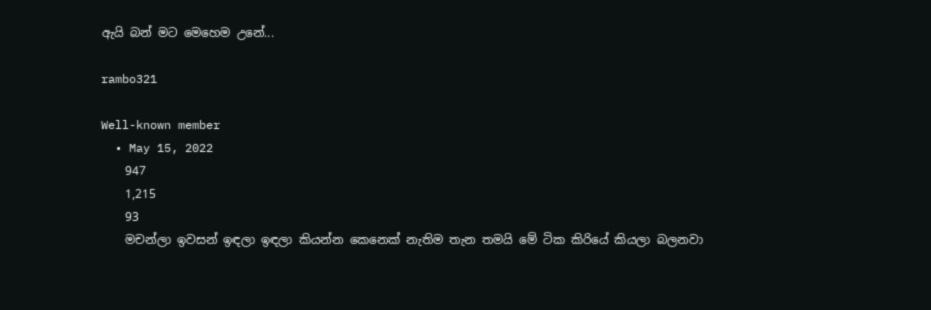ඇයි බන් මට මෙහෙම උනේ...

rambo321

Well-known member
  • May 15, 2022
    947
    1,215
    93
    මචන්ලා ඉවසන් ඉඳලා ඉඳලා කියන්න කෙනෙක් නැතිම තැන තමයි මේ ටික කිරියේ කියලා බලනවා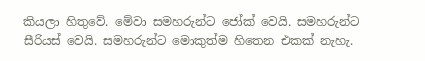කියලා හිතුවේ. මේවා සමහරුන්ට ජෝක් වෙයි. සමහරුන්ට සීරියස් වෙයි. සමහරුන්ට මොකුත්ම හිතෙන එකක් නැහැ.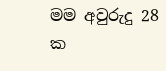මම අවුරුදු 28 ක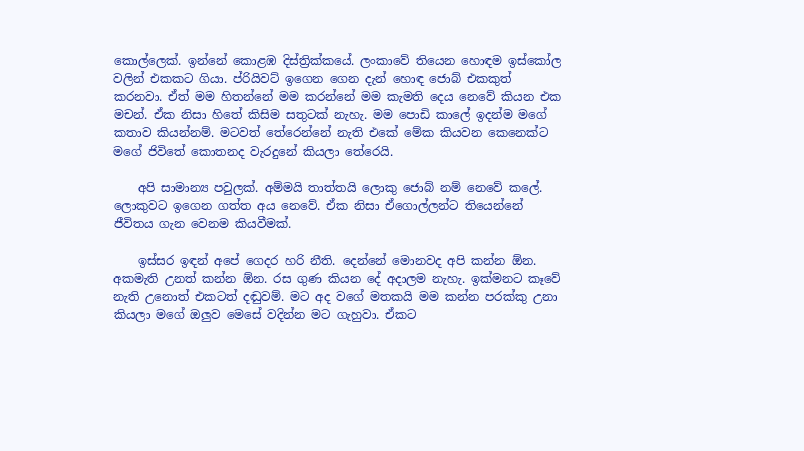කොල්ලෙක්. ඉන්නේ කොළඹ දිස්ත්‍රික්කයේ. ලංකාවේ තියෙන හොඳම ඉස්කෝල වලින් එකකට ගියා. ප්රියිවට් ඉගෙන ගෙන දැන් හොඳ ජොබ් එකකුත් කරනවා. ඒත් මම හිතන්නේ මම කරන්නේ මම කැමති දෙය නෙවේ කියන එක මචන්. ඒක නිසා හිතේ කිසිම සතුටක් නැහැ. මම පොඩි කාලේ ඉදන්ම මගේ කතාව කියන්නම්. මටවත් තේරෙන්නේ නැති එකේ මේක කියවන කෙනෙක්ට මගේ ජිවිතේ කොතනද වැරදුනේ කියලා තේරෙයි.

    අපි සාමාන්‍ය පවුලක්. අම්මයි තාත්තයි ලොකු ජොබ් නම් නෙවේ කලේ. ලොකුවට ඉගෙන ගත්ත අය නෙවේ. ඒක නිසා ඒගොල්ලන්ට තියෙන්නේ ජීවිතය ගැන වෙනම කියවීමක්.

    ඉස්සර ඉඳන් අපේ ගෙදර හරි නීති. දෙන්නේ මොනවද අපි කන්න ඕන. අකමැති උනත් කන්න ඕන. රස ගුණ කියන දේ අදාලම නැහැ. ඉක්මනට කෑවේ නැති උනොත් එකටත් දඬුවම්. මට අද වගේ මතකයි මම කන්න පරක්කු උනා කියලා මගේ ඔලුව මෙසේ වදින්න මට ගැහුවා. ඒකට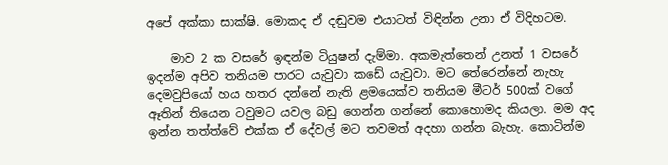අපේ අක්කා සාක්ෂි. මොකද ඒ දඬුවම එයාටත් විඳින්න උනා ඒ විදිහටම.

    මාව 2 ක වසරේ ඉඳන්ම ටියුෂන් දැම්මා. අකමැත්තෙන් උනත් 1 වසරේ ඉදන්ම අපිව තනියම පාරට යැවුවා කඩේ යැවුවා. මට තේරෙන්නේ නැහැ දෙමවුපියෝ හය හතර දන්නේ නැති ළමයෙක්ව තනියම මීටර් 500ක් වගේ ඈතින් තියෙන ටවුමට යවල බඩු ගෙන්න ගන්නේ කොහොමද කියලා. මම අද ඉන්න තත්ත්වේ එක්ක ඒ දේවල් මට තවමත් අදහා ගන්න බැහැ. කොටින්ම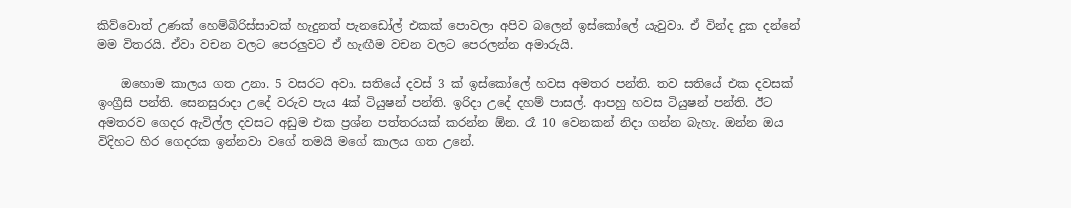කිව්වොත් උණක් හෙම්බිරිස්සාවක් හැදුනත් පැනඩෝල් එකක් පොවලා අපිව බලෙන් ඉස්කෝලේ යැවුවා. ඒ වින්ද දුක දන්නේ මම විතරයි. ඒවා වචන වලට පෙරලුවට ඒ හැඟීම වචන වලට පෙරලන්න අමාරුයි.

    ඔහොම කාලය ගත උනා. 5 වසරට අවා. සතියේ දවස් 3 ක් ඉස්කෝලේ හවස අමතර පන්ති. තව සතියේ එක දවසක් ඉංග්‍රීසි පන්ති. සෙනසුරාදා උදේ වරුව පැය 4ක් ටියුෂන් පන්ති. ඉරිදා උදේ දහම් පාසල්. ආපහු හවස ටියුෂන් පන්ති. ඊට අමතරව ගෙදර ඇවිල්ල දවසට අඩුම එක ප්‍රශ්න පත්තරයක් කරන්න ඕන. රෑ 10 වෙනකන් නිදා ගන්න බැහැ. ඔන්න ඔය විදිහට හිර ගෙදරක ඉන්නවා වගේ තමයි මගේ කාලය ගත උනේ.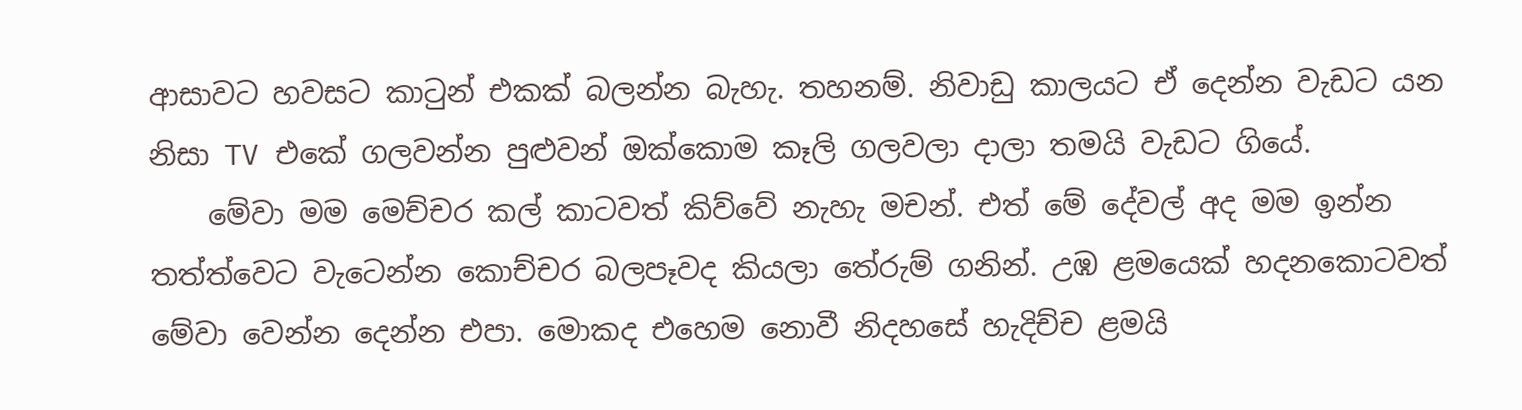ආසාවට හවසට කාටුන් එකක් බලන්න බැහැ. තහනම්. නිවාඩු කාලයට ඒ දෙන්න වැඩට යන නිසා TV එකේ ගලවන්න පුළුවන් ඔක්කොම කෑලි ගලවලා දාලා තමයි වැඩට ගියේ.
    මේවා මම මෙච්චර කල් කාටවත් කිව්වේ නැහැ මචන්. එත් මේ දේවල් අද මම ඉන්න තත්ත්වෙට වැටෙන්න කොච්චර බලපෑවද කියලා තේරුම් ගනින්. උඹ ළමයෙක් හදනකොටවත් මේවා වෙන්න දෙන්න එපා. මොකද එහෙම නොවී නිදහසේ හැදිච්ච ළමයි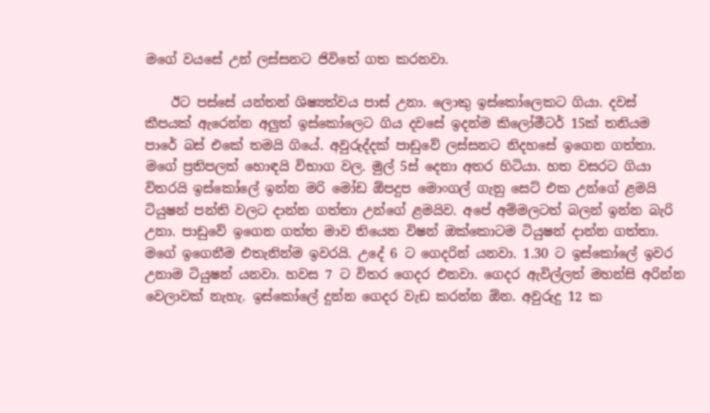මගේ වයසේ උන් ලස්සනට ජිවිතේ ගත කරනවා.

    ඊට පස්සේ යන්තන් ශිෂ්‍යත්වය පාස් උනා. ලොකු ඉස්කෝලෙකට ගියා. දවස් කීපයක් ඇරෙන්න අලුත් ඉස්කෝලෙට ගිය දවසේ ඉදන්ම කිලෝමීටර් 15ක් තනියම පාරේ බස් එකේ තමයි ගියේ. අවුරුද්දක් පාඩුවේ ලස්සනට නිදහසේ ඉගෙන ගත්තා. මගේ ප්‍රතිපලත් හොඳයි විභාග වල. මුල් 5ස් දෙනා අතර හිටියා. හත වසරට ගියා විතරයි ඉස්කෝලේ ඉන්න මරි මෝඩ ඕපදුප මොංගල් ගැනු සෙට් එක උන්ගේ ළමයි ටියුෂන් පන්ති වලට දාන්න ගත්තා උන්ගේ ළමයිව. අපේ අම්මලටත් බලන් ඉන්න බැරි උනා. පාඩුවේ ඉගෙන ගත්ත මාව තියෙන විෂන් ඔක්කොටම ටියුෂන් දාන්න ගත්තා. මගේ ඉගෙනීම එතැනින්ම ඉවරයි. උදේ 6 ට ගෙදරින් යනවා. 1.30 ට ඉස්කෝලේ ඉවර උනාම ටියුෂන් යනවා. හවස 7 ට විතර ගෙදර එනවා. ගෙදර ඇවිල්ලත් මහන්සි අරින්න වෙලාවක් නැහැ. ඉස්කෝලේ දුන්න ගෙදර වැඩ කරන්න ඕන. අවුරුදු 12 ක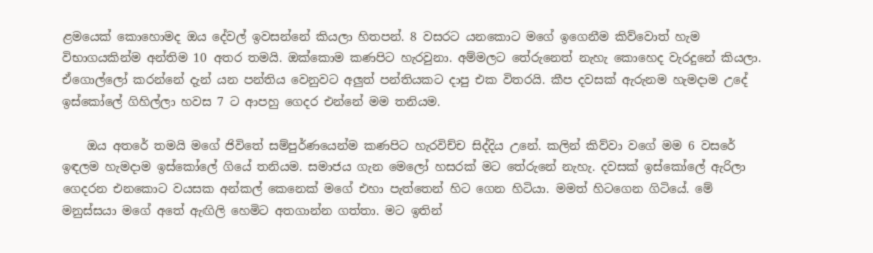ළමයෙක් කොහොමද ඔය දේවල් ඉවසන්නේ කියලා හිතපන්. 8 වසරට යනකොට මගේ ඉගෙනීම කිව්වොත් හැම විභාගයකින්ම අන්තිම 10 අතර තමයි. ඔක්කොම කණපිට හැරවුනා. අම්මලට තේරුනෙත් නැහැ කොහෙද වැරදුනේ කියලා. ඒගොල්ලෝ කරන්නේ දැන් යන පන්තිය වෙනුවට අලුත් පන්තියකට දාපු එක විතරයි. කීප දවසක් ඇරුනම හැමදාම උදේ ඉස්කෝලේ ගිහිල්ලා හවස 7 ට ආපහු ගෙදර එන්නේ මම තනියම.

    ඔය අතරේ තමයි මගේ ජිවිතේ සම්පුර්ණයෙන්ම කණපිට හැරවිච්ච සිද්දිය උනේ. කලින් කිව්වා වගේ මම 6 වසරේ ඉඳලම හැමදාම ඉස්කෝලේ ගියේ තනියම. සමාජය ගැන මෙලෝ හසරක් මට තේරුනේ නැහැ. දවසක් ඉස්කෝලේ ඇරිලා ගෙදරන එනකොට වයසක අන්කල් කෙනෙක් මගේ එහා පැත්තෙන් හිට ගෙන හිටියා. මමත් හිටගෙන ගිටියේ. මේ මනුස්සයා මගේ අතේ ඇඟිලි හෙමිට අතගාන්න ගත්තා. මට ඉතින්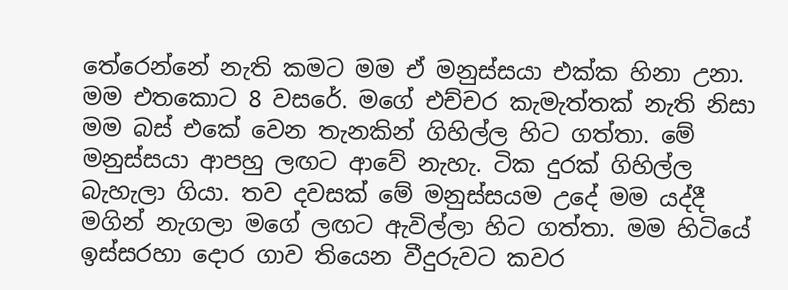තේරෙන්නේ නැති කමට මම ඒ මනුස්සයා එක්ක හිනා උනා. මම එතකොට 8 වසරේ. මගේ එච්චර කැමැත්තක් නැති නිසා මම බස් එකේ වෙන තැනකින් ගිහිල්ල හිට ගත්තා. මේ මනුස්සයා ආපහු ලඟට ආවේ නැහැ. ටික දුරක් ගිහිල්ල බැහැලා ගියා. තව දවසක් මේ මනුස්සයම උදේ මම යද්දී මගින් නැගලා මගේ ලඟට ඇවිල්ලා හිට ගත්තා. මම හිටියේ ඉස්සරහා දොර ගාව තියෙන වීදුරුවට කවර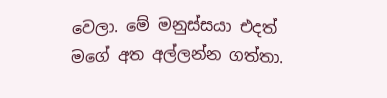වෙලා. මේ මනුස්සයා එදත් මගේ අත අල්ලන්න ගත්තා.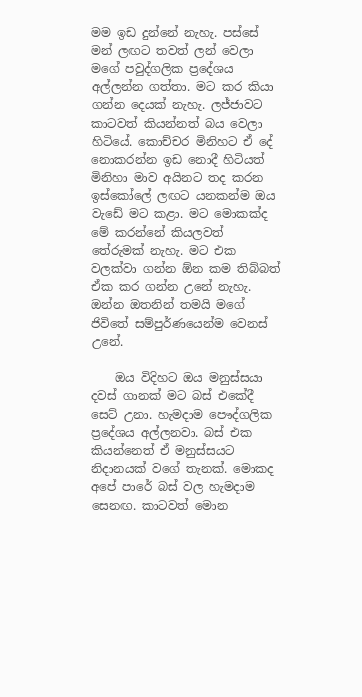මම ඉඩ දුන්නේ නැහැ. පස්සේ මන් ලඟට තවත් ලන් වෙලා මගේ පවුද්ගලික ප්‍රදේශය අල්ලන්න ගත්තා. මට කර කියා ගන්න දෙයක් නැහැ. ලජ්ජාවට කාටවත් කියන්නත් බය වෙලා හිටියේ. කොච්චර මිනිහට ඒ දේ නොකරන්න ඉඩ නොදී හිටියත් මිනිහා මාව අයිනට තද කරන ඉස්කෝලේ ලඟට යනකන්ම ඔය වැඩේ මට කළා. මට මොකක්ද මේ කරන්නේ කියලවත් තේරුමක් නැහැ. මට එක වලක්වා ගන්න ඕන කම තිබ්බත් ඒක කර ගන්න උනේ නැහැ. ඔන්න ඔතනින් තමයි මගේ ජිවිතේ සම්පුර්ණයෙන්ම වෙනස් උනේ.

    ඔය විදිහට ඔය මනුස්සයා දවස් ගානක් මට බස් එකේදී සෙට් උනා. හැමදාම පෞද්ගලික ප්‍රදේශය අල්ලනවා. බස් එක කියන්නෙත් ඒ මනුස්සයට නිදානයක් වගේ තැනක්. මොකද අපේ පාරේ බස් වල හැමදාම සෙනඟ. කාටවත් මොන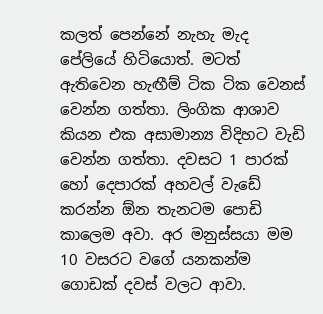කලත් පෙන්නේ නැහැ මැද පේලියේ හිටියොත්. මටත් ඇතිවෙන හැඟීම් ටික ටික වෙනස් වෙන්න ගත්තා. ලිංගික ආශාව කියන එක අසාමාන්‍ය විදිහට වැඩි වෙන්න ගත්තා. දවසට 1 පාරක් හෝ දෙපාරක් අහවල් වැඩේ කරන්න ඕන තැනටම පොඩි කාලෙම අවා. අර මනුස්සයා මම 10 වසරට වගේ යනකන්ම ගොඩක් දවස් වලට ආවා.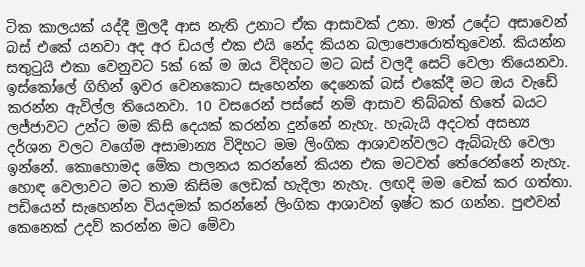ටික කාලයක් යද්දී මුලදී ආස නැති උනාට ඒක ආසාවක් උනා. මාත් උදේට අසාවෙන් බස් එකේ යනවා අද අර ඩයල් එක එයි නේද කියන බලාපොරොත්තුවෙන්. කියන්න සතුටුයි එකා වෙනුවට 5ක් 6ක් ම ඔය විදිහට මට බස් වලදී සෙට් වෙලා තියෙනවා. ඉස්කෝලේ ගිහින් ඉවර වෙනකොට සැහෙන්න දෙනෙක් බස් එකේදී මට ඔය වැඩේ කරන්න ඇවිල්ල තියෙනවා. 10 වසරෙන් පස්සේ නම් ආසාව තිබ්බත් හිතේ බයට ලජ්ජාවට උන්ට මම කිසි දෙයක් කරන්න දුන්නේ නැහැ. හැබැයි අදටත් අසභ්‍ය දර්ශන වලට වගේම අසාමාන්‍ය විදිහට මම ලිංගික ආශාවන්වලට ඇබ්බැහි වෙලා ඉන්නේ. කොහොමද මේක පාලනය කරන්නේ කියන එක මටවත් තේරෙන්නේ නැහැ. හොඳ වෙලාවට මට තාම කිසිම ලෙඩක් හැදිලා නැහැ. ලඟදි මම චෙක් කර ගත්තා. පඩියෙන් සැහෙන්න වියදමක් කරන්නේ ලිංගික ආශාවන් ඉෂ්ට කර ගන්න. පුළුවන් කෙනෙක් උදව් කරන්න මට මේවා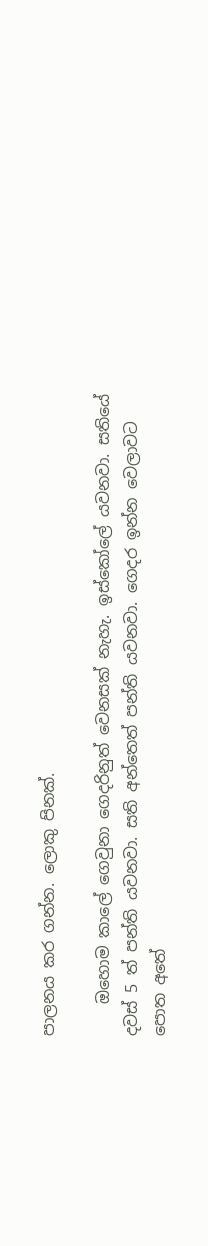පාලනය කර ගන්න. ලොකු පිනක්.

    ඔහොම කාලේ ගෙවුනා ගෙදරිනුත් වෙනසක් නැහැ. ඉස්කෝලේ යවනවා. සතියේ දවස් 5 ත් පන්ති යවනවා. සති අන්තෙත් පන්ති යවනවා. ගෙදර ඉන්න වෙලාවට පොත අතේ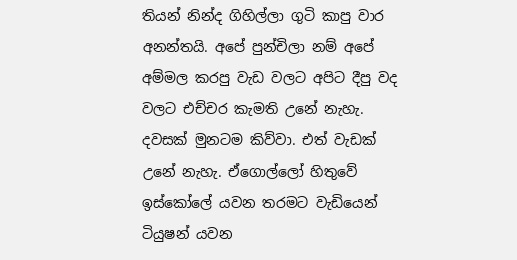තියන් නින්ද ගිහිල්ලා ගුටි කාපු වාර අනන්තයි. අපේ පුන්චිලා නම් අපේ අම්මල කරපු වැඩ වලට අපිට දීපු වද වලට එච්චර කැමති උනේ නැහැ. දවසක් මුනටම කිව්වා. එත් වැඩක් උනේ නැහැ. ඒගොල්ලෝ හිතුවේ ඉස්කෝලේ යවන තරමට වැඩියෙන් ටියුෂන් යවන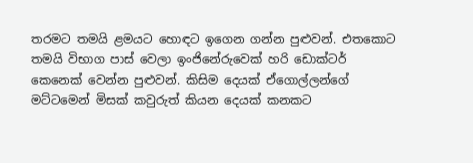තරමට තමයි ළමයට හොඳට ඉගෙන ගන්න පුළුවන්. එතකොට තමයි විභාග පාස් වෙලා ඉංජිනේරුවෙක් හරි ඩොක්ටර් කෙනෙක් වෙන්න පුළුවන්. කිසිම දෙයක් ඒගොල්ලන්ගේ මට්ටමෙන් මිසක් කවුරුත් කියන දෙයක් කනකට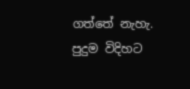ගත්තේ නැහැ. පුදුම විදිහට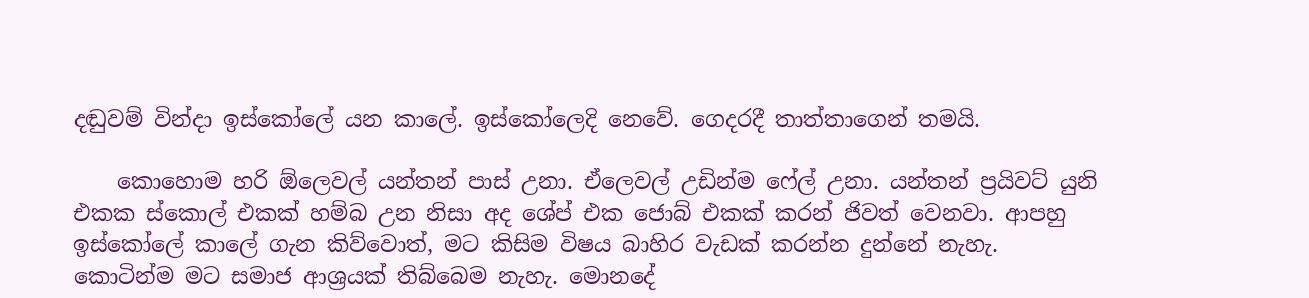දඬුවම් වින්දා ඉස්කෝලේ යන කාලේ. ඉස්කෝලෙදි නෙවේ. ගෙදරදී තාත්තාගෙන් තමයි.

    කොහොම හරි ඕලෙවල් යන්තන් පාස් උනා. ඒලෙවල් උඩින්ම ෆේල් උනා. යන්තන් ප්‍රයිවට් යුනි එකක ස්කොල් එකක් හම්බ උන නිසා අද ශේප් එක ජොබ් එකක් කරන් ජිවත් වෙනවා. ආපහු ඉස්කෝලේ කාලේ ගැන කිව්වොත්, මට කිසිම විෂය බාහිර වැඩක් කරන්න දුන්නේ නැහැ. කොටින්ම මට සමාජ ආශ්‍රයක් තිබ්බෙම නැහැ. මොනදේ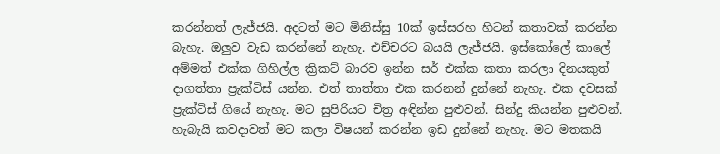කරන්නත් ලැජ්ජයි. අදටත් මට මිනිස්සු 10ක් ඉස්සරහ හිටන් කතාවක් කරන්න බැහැ. ඔලුව වැඩ කරන්නේ නැහැ. එච්චරට බයයි ලැජ්ජයි. ඉස්කෝලේ කාලේ අම්මත් එක්ක ගිහිල්ල ක්‍රිකට් බාරව ඉන්න සර් එක්ක කතා කරලා දිනයකුත් දාගත්තා ප්‍රැක්ටිස් යන්න. එත් තාත්තා එක කරනන් දුන්නේ නැහැ. එක දවසක් ප්‍රැක්ටිස් ගියේ නැහැ. මට සුපිරියට චිත්‍ර අඳින්න පුළුවන්. සින්දු කියන්න පුළුවන්. හැබැයි කවදාවත් මට කලා විෂයන් කරන්න ඉඩ දුන්නේ නැහැ. මට මතකයි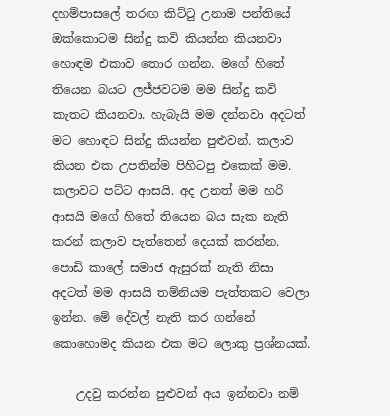දහම්පාසලේ තරඟ කිට්ටු උනාම පන්තියේ ඔක්කොටම සින්දු කවි කියන්න කියනවා හොඳම එකාව තොර ගන්න. මගේ හිතේ තියෙන බයට ලජ්ජවටම මම සින්දු කවි කැතට කියනවා. හැබැයි මම දන්නවා අදටත් මට හොඳට සින්දු කියන්න පුළුවන්. කලාව කියන එක උපතින්ම පිහිටපු එකෙක් මම. කලාවට පට්ට ආසයි. අද උනත් මම හරි ආසයි මගේ හිතේ තියෙන බය සැක නැති කරන් කලාව පැත්තෙන් දෙයක් කරන්න. පොඩි කාලේ සමාජ ඇසුරක් නැති නිසා අදටත් මම ආසයි තම්නියම පැත්තකට වෙලා ඉන්න. මේ දේවල් නැති කර ගන්නේ කොහොමද කියන එක මට ලොකු ප්‍රශ්නයක්.

    උදවු කරන්න පුළුවන් අය ඉන්නවා නම්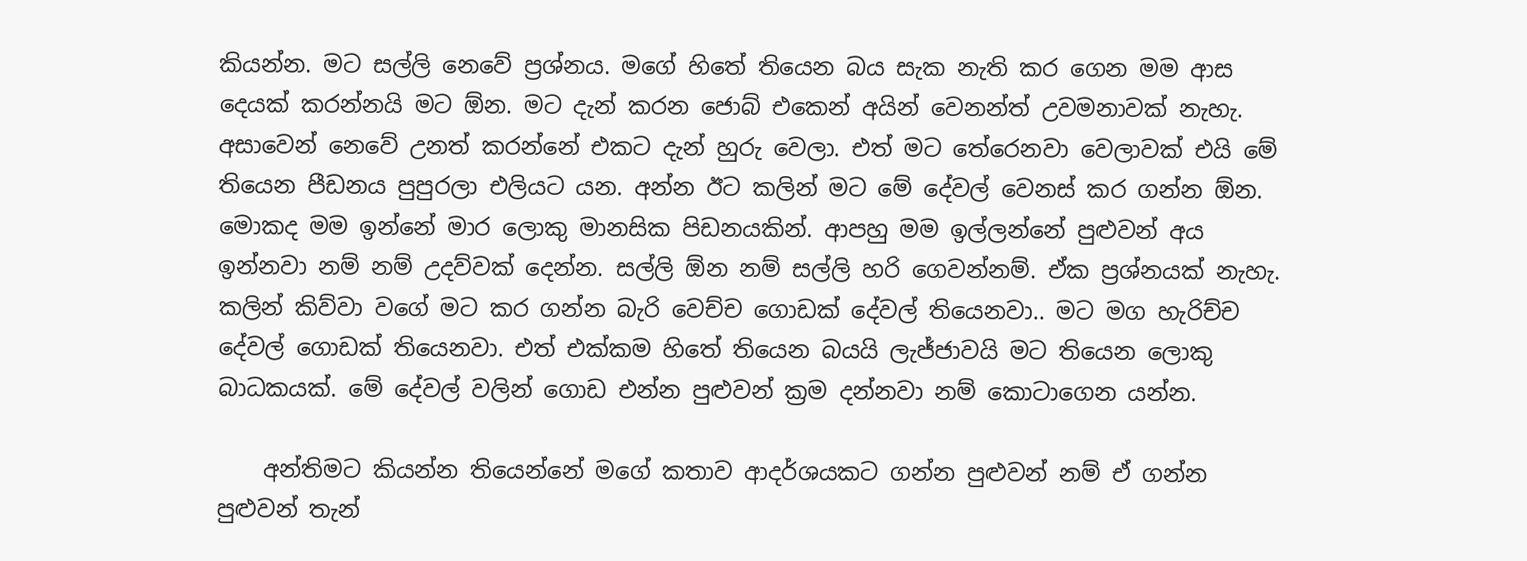කියන්න. මට සල්ලි නෙවේ ප්‍රශ්නය. මගේ හිතේ තියෙන බය සැක නැති කර ගෙන මම ආස දෙයක් කරන්නයි මට ඕන. මට දැන් කරන ජොබ් එකෙන් අයින් වෙනන්ත් උවමනාවක් නැහැ. අසාවෙන් නෙවේ උනත් කරන්නේ එකට දැන් හුරු වෙලා. එත් මට තේරෙනවා වෙලාවක් එයි මේ තියෙන පීඩනය පුපුරලා එලියට යන. අන්න ඊට කලින් මට මේ දේවල් වෙනස් කර ගන්න ඕන. මොකද මම ඉන්නේ මාර ලොකු මානසික පිඩනයකින්. ආපහු මම ඉල්ලන්නේ පුළුවන් අය ඉන්නවා නම් නම් උදව්වක් දෙන්න. සල්ලි ඕන නම් සල්ලි හරි ගෙවන්නම්. ඒක ප්‍රශ්නයක් නැහැ. කලින් කිව්වා වගේ මට කර ගන්න බැරි වෙච්ච ගොඩක් දේවල් තියෙනවා.. මට මග හැරිච්ච දේවල් ගොඩක් තියෙනවා. එත් එක්කම හිතේ තියෙන බයයි ලැජ්ජාවයි මට තියෙන ලොකු බාධකයක්. මේ දේවල් වලින් ගොඩ එන්න පුළුවන් ක්‍රම දන්නවා නම් කොටාගෙන යන්න.

    අන්තිමට කියන්න තියෙන්නේ මගේ කතාව ආදර්ශයකට ගන්න පුළුවන් නම් ඒ ගන්න පුළුවන් තැන්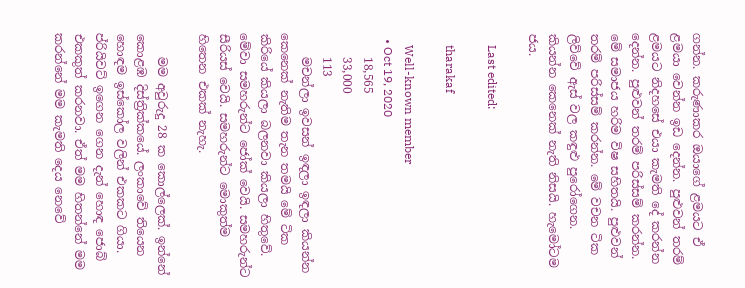ගන්න. කරුණාකර ඔයාගේ ළමයට ඒ ළමයා වෙන්න ඉඩ දෙන්න. පුළුවන් තරම් ළමයට නිදහසේ එයා කැමති දේ කරන්න දෙන්න. පුළුවන් තරම් පරිස්සම් කරන්න. මේ සමාජය හරිම විෂ සහිතයි. පුළුවන් තරම් පරිස්සම් කරන්න. මේ වචන ටික ලිව්වේ ඇස් වල කඳුළු පුරෝගෙන. කියන්න කෙනෙක් නැති නිසයි. හැමෝටම ජය.

    Last edited:

    tharakaf

    Well-known member
  • Oct 19, 2020
    18,565
    33,000
    113
    මචන්ලා ඉවසන් ඉඳලා ඉඳලා කියන්න කෙනෙක් නැතිම තැන තමයි මේ ටික කිරියේ කියලා බලනවා කියලා හිතුවේ. මේවා සමහරුන්ට ජෝක් වෙයි. සමහරුන්ට සීරියස් වෙයි. සමහරුන්ට මොකුත්ම හිතෙන එකක් නැහැ.

    මම අවුරුදු 28 ක කොල්ලෙක්. ඉන්නේ කොළඹ දිස්ත්‍රික්කයේ. ලංකාවේ තියෙන හොඳම ඉස්කෝල වලින් එකකට ගියා. ප්රියිවට් ඉගෙන ගෙන දැන් හොඳ ජොබ් එකකුත් කරනවා. ඒත් මම හිතන්නේ මම කරන්නේ මම කැමති දෙය නෙවේ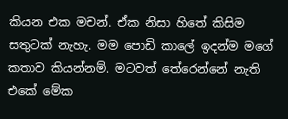කියන එක මචන්. ඒක නිසා හිතේ කිසිම සතුටක් නැහැ. මම පොඩි කාලේ ඉදන්ම මගේ කතාව කියන්නම්. මටවත් තේරෙන්නේ නැති එකේ මේක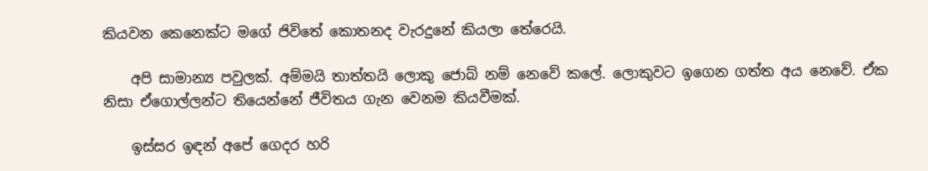කියවන කෙනෙක්ට මගේ ජිවිතේ කොතනද වැරදුනේ කියලා තේරෙයි.

    අපි සාමාන්‍ය පවුලක්. අම්මයි තාත්තයි ලොකු ජොබ් නම් නෙවේ කලේ. ලොකුවට ඉගෙන ගත්ත අය නෙවේ. ඒක නිසා ඒගොල්ලන්ට තියෙන්නේ ජීවිතය ගැන වෙනම කියවීමක්.

    ඉස්සර ඉඳන් අපේ ගෙදර හරි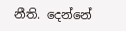නීති. දෙන්නේ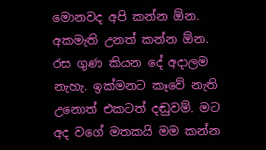මොනවද අපි කන්න ඕන. අකමැති උනත් කන්න ඕන. රස ගුණ කියන දේ අදාලම නැහැ. ඉක්මනට කෑවේ නැති උනොත් එකටත් දඬුවම්. මට අද වගේ මතකයි මම කන්න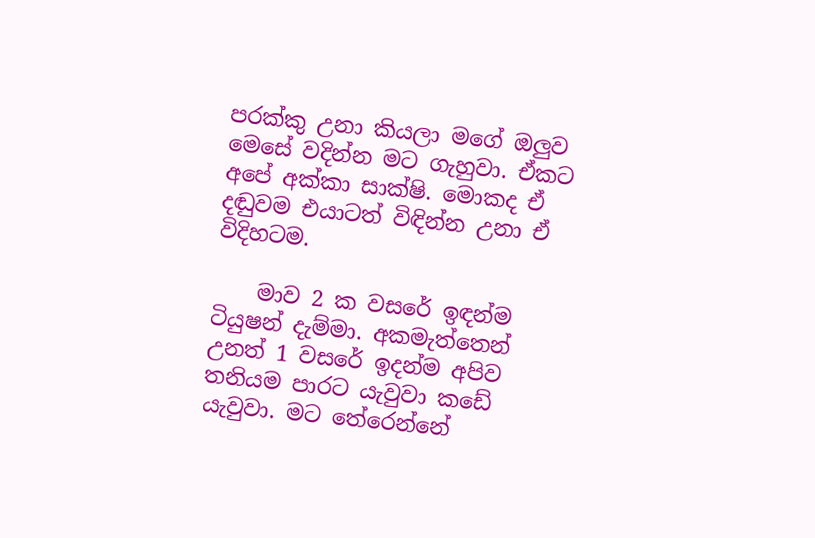පරක්කු උනා කියලා මගේ ඔලුව මෙසේ වදින්න මට ගැහුවා. ඒකට අපේ අක්කා සාක්ෂි. මොකද ඒ දඬුවම එයාටත් විඳින්න උනා ඒ විදිහටම.

    මාව 2 ක වසරේ ඉඳන්ම ටියුෂන් දැම්මා. අකමැත්තෙන් උනත් 1 වසරේ ඉදන්ම අපිව තනියම පාරට යැවුවා කඩේ යැවුවා. මට තේරෙන්නේ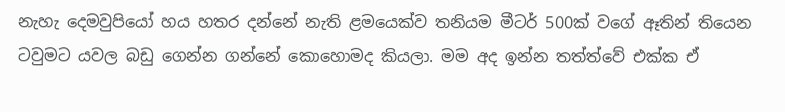නැහැ දෙමවුපියෝ හය හතර දන්නේ නැති ළමයෙක්ව තනියම මීටර් 500ක් වගේ ඈතින් තියෙන ටවුමට යවල බඩු ගෙන්න ගන්නේ කොහොමද කියලා. මම අද ඉන්න තත්ත්වේ එක්ක ඒ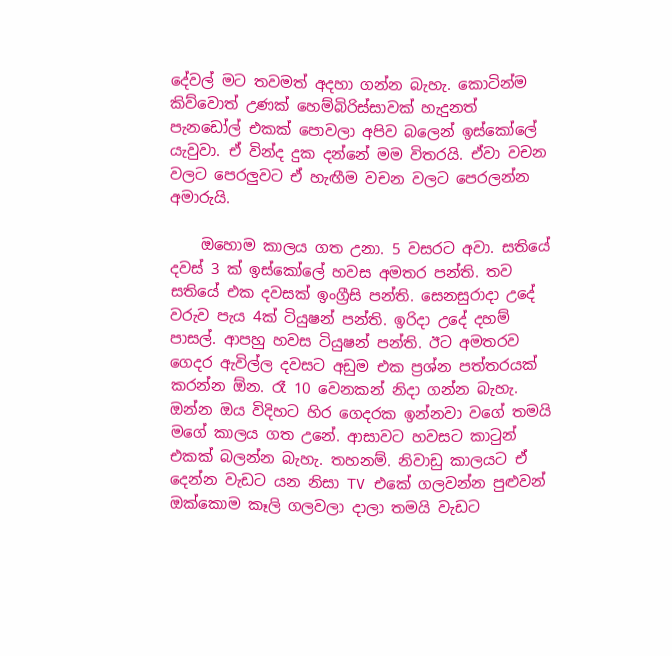දේවල් මට තවමත් අදහා ගන්න බැහැ. කොටින්ම කිව්වොත් උණක් හෙම්බිරිස්සාවක් හැදුනත් පැනඩෝල් එකක් පොවලා අපිව බලෙන් ඉස්කෝලේ යැවුවා. ඒ වින්ද දුක දන්නේ මම විතරයි. ඒවා වචන වලට පෙරලුවට ඒ හැඟීම වචන වලට පෙරලන්න අමාරුයි.

    ඔහොම කාලය ගත උනා. 5 වසරට අවා. සතියේ දවස් 3 ක් ඉස්කෝලේ හවස අමතර පන්ති. තව සතියේ එක දවසක් ඉංග්‍රීසි පන්ති. සෙනසුරාදා උදේ වරුව පැය 4ක් ටියුෂන් පන්ති. ඉරිදා උදේ දහම් පාසල්. ආපහු හවස ටියුෂන් පන්ති. ඊට අමතරව ගෙදර ඇවිල්ල දවසට අඩුම එක ප්‍රශ්න පත්තරයක් කරන්න ඕන. රෑ 10 වෙනකන් නිදා ගන්න බැහැ. ඔන්න ඔය විදිහට හිර ගෙදරක ඉන්නවා වගේ තමයි මගේ කාලය ගත උනේ. ආසාවට හවසට කාටුන් එකක් බලන්න බැහැ. තහනම්. නිවාඩු කාලයට ඒ දෙන්න වැඩට යන නිසා TV එකේ ගලවන්න පුළුවන් ඔක්කොම කෑලි ගලවලා දාලා තමයි වැඩට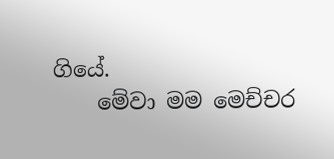ගියේ.
    මේවා මම මෙච්චර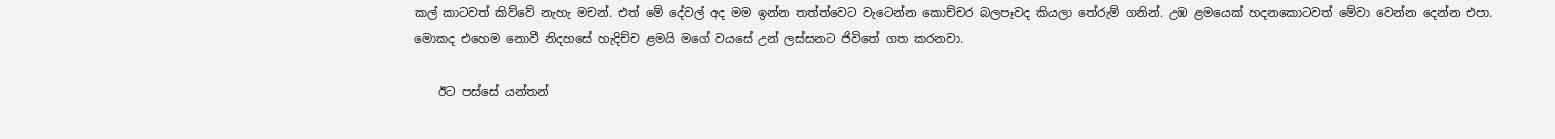කල් කාටවත් කිව්වේ නැහැ මචන්. එත් මේ දේවල් අද මම ඉන්න තත්ත්වෙට වැටෙන්න කොච්චර බලපෑවද කියලා තේරුම් ගනින්. උඹ ළමයෙක් හදනකොටවත් මේවා වෙන්න දෙන්න එපා. මොකද එහෙම නොවී නිදහසේ හැදිච්ච ළමයි මගේ වයසේ උන් ලස්සනට ජිවිතේ ගත කරනවා.

    ඊට පස්සේ යන්තන්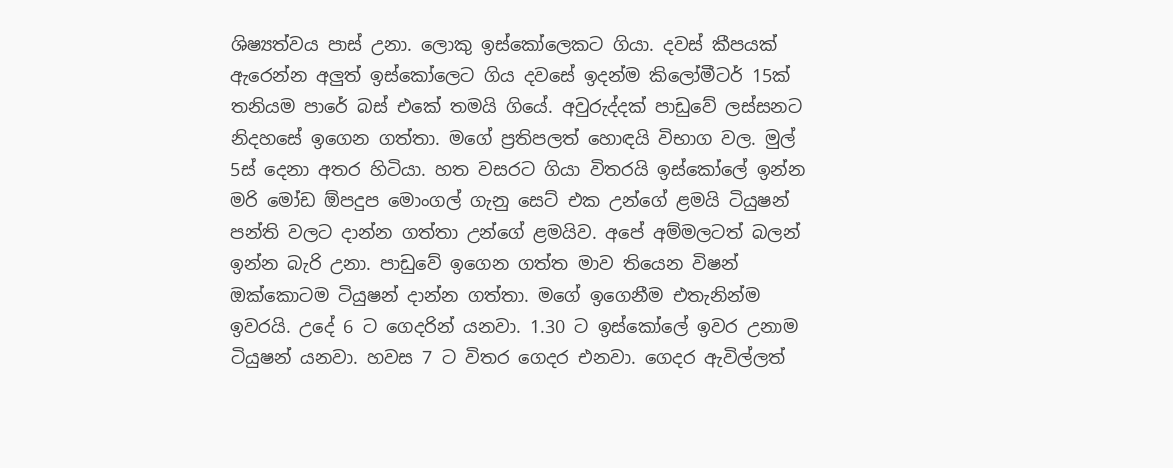ශිෂ්‍යත්වය පාස් උනා. ලොකු ඉස්කෝලෙකට ගියා. දවස් කීපයක් ඇරෙන්න අලුත් ඉස්කෝලෙට ගිය දවසේ ඉදන්ම කිලෝමීටර් 15ක් තනියම පාරේ බස් එකේ තමයි ගියේ. අවුරුද්දක් පාඩුවේ ලස්සනට නිදහසේ ඉගෙන ගත්තා. මගේ ප්‍රතිපලත් හොඳයි විභාග වල. මුල් 5ස් දෙනා අතර හිටියා. හත වසරට ගියා විතරයි ඉස්කෝලේ ඉන්න මරි මෝඩ ඕපදුප මොංගල් ගැනු සෙට් එක උන්ගේ ළමයි ටියුෂන් පන්ති වලට දාන්න ගත්තා උන්ගේ ළමයිව. අපේ අම්මලටත් බලන් ඉන්න බැරි උනා. පාඩුවේ ඉගෙන ගත්ත මාව තියෙන විෂන් ඔක්කොටම ටියුෂන් දාන්න ගත්තා. මගේ ඉගෙනීම එතැනින්ම ඉවරයි. උදේ 6 ට ගෙදරින් යනවා. 1.30 ට ඉස්කෝලේ ඉවර උනාම ටියුෂන් යනවා. හවස 7 ට විතර ගෙදර එනවා. ගෙදර ඇවිල්ලත්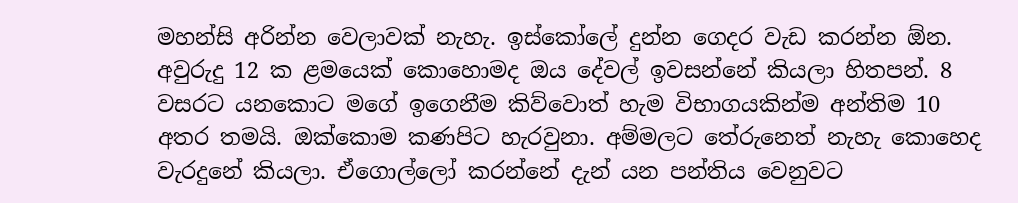මහන්සි අරින්න වෙලාවක් නැහැ. ඉස්කෝලේ දුන්න ගෙදර වැඩ කරන්න ඕන. අවුරුදු 12 ක ළමයෙක් කොහොමද ඔය දේවල් ඉවසන්නේ කියලා හිතපන්. 8 වසරට යනකොට මගේ ඉගෙනීම කිව්වොත් හැම විභාගයකින්ම අන්තිම 10 අතර තමයි. ඔක්කොම කණපිට හැරවුනා. අම්මලට තේරුනෙත් නැහැ කොහෙද වැරදුනේ කියලා. ඒගොල්ලෝ කරන්නේ දැන් යන පන්තිය වෙනුවට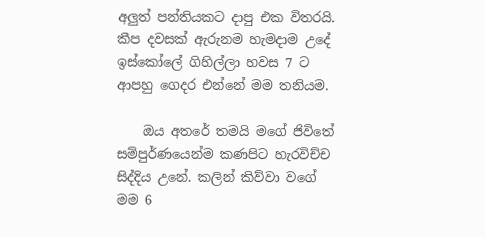අලුත් පන්තියකට දාපු එක විතරයි. කීප දවසක් ඇරුනම හැමදාම උදේ ඉස්කෝලේ ගිහිල්ලා හවස 7 ට ආපහු ගෙදර එන්නේ මම තනියම.

    ඔය අතරේ තමයි මගේ ජිවිතේ සම්පුර්ණයෙන්ම කණපිට හැරවිච්ච සිද්දිය උනේ. කලින් කිව්වා වගේ මම 6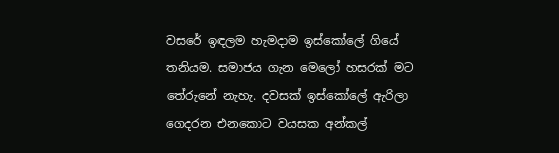වසරේ ඉඳලම හැමදාම ඉස්කෝලේ ගියේ තනියම. සමාජය ගැන මෙලෝ හසරක් මට තේරුනේ නැහැ. දවසක් ඉස්කෝලේ ඇරිලා ගෙදරන එනකොට වයසක අන්කල්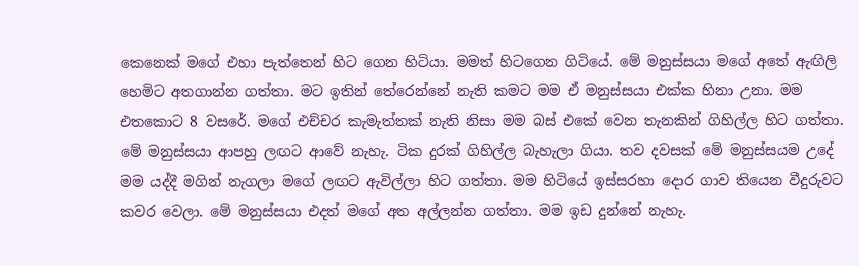කෙනෙක් මගේ එහා පැත්තෙන් හිට ගෙන හිටියා. මමත් හිටගෙන ගිටියේ. මේ මනුස්සයා මගේ අතේ ඇඟිලි හෙමිට අතගාන්න ගත්තා. මට ඉතින් තේරෙන්නේ නැති කමට මම ඒ මනුස්සයා එක්ක හිනා උනා. මම එතකොට 8 වසරේ. මගේ එච්චර කැමැත්තක් නැති නිසා මම බස් එකේ වෙන තැනකින් ගිහිල්ල හිට ගත්තා. මේ මනුස්සයා ආපහු ලඟට ආවේ නැහැ. ටික දුරක් ගිහිල්ල බැහැලා ගියා. තව දවසක් මේ මනුස්සයම උදේ මම යද්දී මගින් නැගලා මගේ ලඟට ඇවිල්ලා හිට ගත්තා. මම හිටියේ ඉස්සරහා දොර ගාව තියෙන වීදුරුවට කවර වෙලා. මේ මනුස්සයා එදත් මගේ අත අල්ලන්න ගත්තා. මම ඉඩ දුන්නේ නැහැ.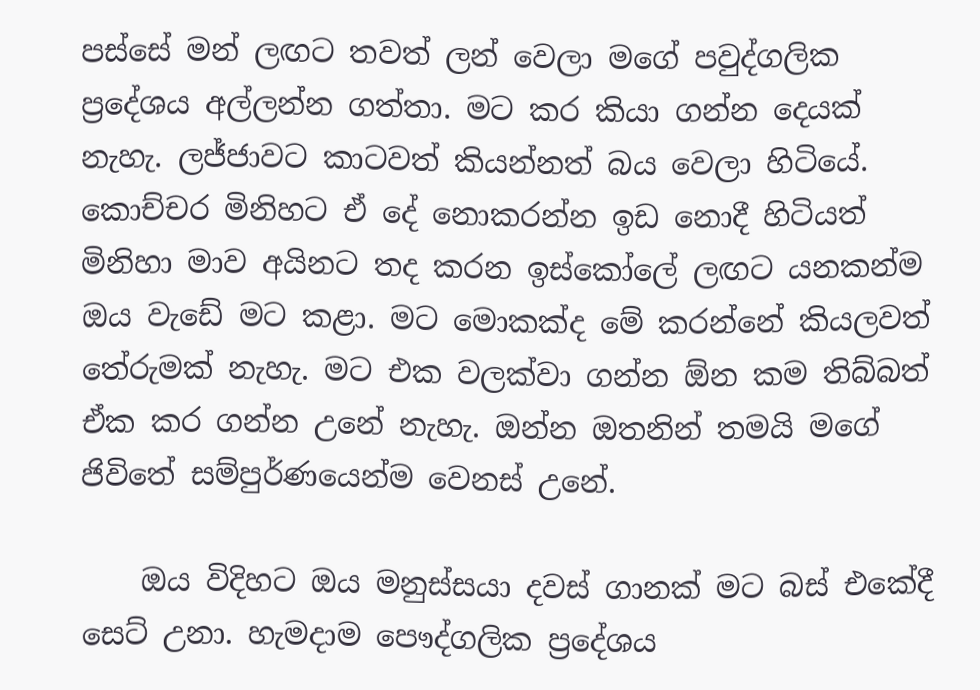පස්සේ මන් ලඟට තවත් ලන් වෙලා මගේ පවුද්ගලික ප්‍රදේශය අල්ලන්න ගත්තා. මට කර කියා ගන්න දෙයක් නැහැ. ලජ්ජාවට කාටවත් කියන්නත් බය වෙලා හිටියේ. කොච්චර මිනිහට ඒ දේ නොකරන්න ඉඩ නොදී හිටියත් මිනිහා මාව අයිනට තද කරන ඉස්කෝලේ ලඟට යනකන්ම ඔය වැඩේ මට කළා. මට මොකක්ද මේ කරන්නේ කියලවත් තේරුමක් නැහැ. මට එක වලක්වා ගන්න ඕන කම තිබ්බත් ඒක කර ගන්න උනේ නැහැ. ඔන්න ඔතනින් තමයි මගේ ජිවිතේ සම්පුර්ණයෙන්ම වෙනස් උනේ.

    ඔය විදිහට ඔය මනුස්සයා දවස් ගානක් මට බස් එකේදී සෙට් උනා. හැමදාම පෞද්ගලික ප්‍රදේශය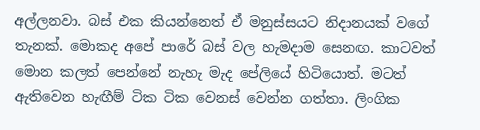අල්ලනවා. බස් එක කියන්නෙත් ඒ මනුස්සයට නිදානයක් වගේ තැනක්. මොකද අපේ පාරේ බස් වල හැමදාම සෙනඟ. කාටවත් මොන කලත් පෙන්නේ නැහැ මැද පේලියේ හිටියොත්. මටත් ඇතිවෙන හැඟීම් ටික ටික වෙනස් වෙන්න ගත්තා. ලිංගික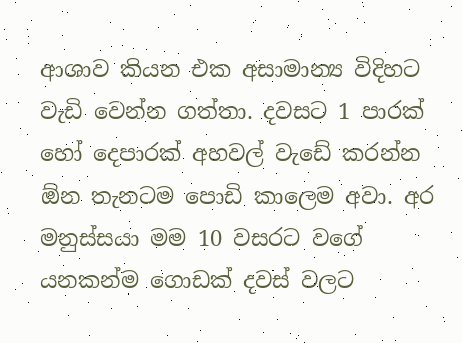ආශාව කියන එක අසාමාන්‍ය විදිහට වැඩි වෙන්න ගත්තා. දවසට 1 පාරක් හෝ දෙපාරක් අහවල් වැඩේ කරන්න ඕන තැනටම පොඩි කාලෙම අවා. අර මනුස්සයා මම 10 වසරට වගේ යනකන්ම ගොඩක් දවස් වලට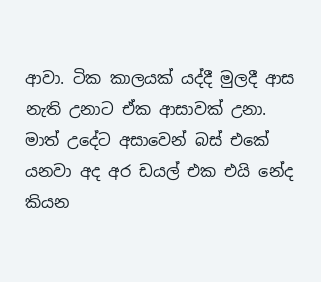ආවා. ටික කාලයක් යද්දී මුලදී ආස නැති උනාට ඒක ආසාවක් උනා. මාත් උදේට අසාවෙන් බස් එකේ යනවා අද අර ඩයල් එක එයි නේද කියන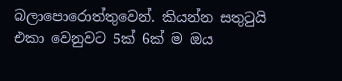බලාපොරොත්තුවෙන්. කියන්න සතුටුයි එකා වෙනුවට 5ක් 6ක් ම ඔය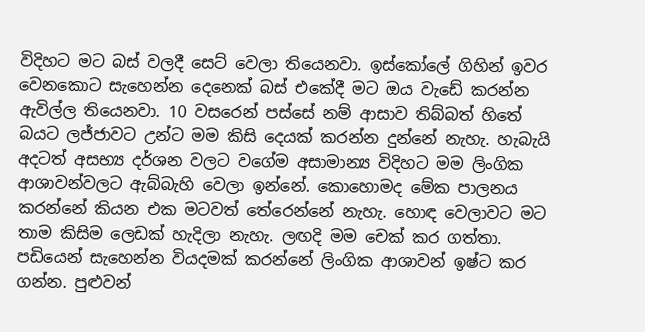විදිහට මට බස් වලදී සෙට් වෙලා තියෙනවා. ඉස්කෝලේ ගිහින් ඉවර වෙනකොට සැහෙන්න දෙනෙක් බස් එකේදී මට ඔය වැඩේ කරන්න ඇවිල්ල තියෙනවා. 10 වසරෙන් පස්සේ නම් ආසාව තිබ්බත් හිතේ බයට ලජ්ජාවට උන්ට මම කිසි දෙයක් කරන්න දුන්නේ නැහැ. හැබැයි අදටත් අසභ්‍ය දර්ශන වලට වගේම අසාමාන්‍ය විදිහට මම ලිංගික ආශාවන්වලට ඇබ්බැහි වෙලා ඉන්නේ. කොහොමද මේක පාලනය කරන්නේ කියන එක මටවත් තේරෙන්නේ නැහැ. හොඳ වෙලාවට මට තාම කිසිම ලෙඩක් හැදිලා නැහැ. ලඟදි මම චෙක් කර ගත්තා. පඩියෙන් සැහෙන්න වියදමක් කරන්නේ ලිංගික ආශාවන් ඉෂ්ට කර ගන්න. පුළුවන්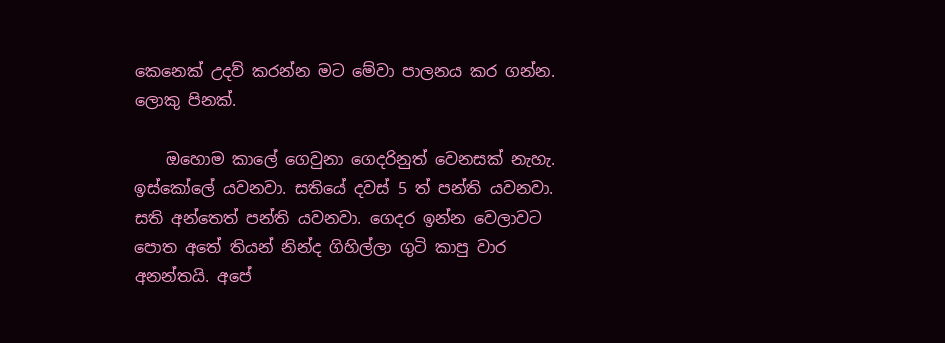කෙනෙක් උදව් කරන්න මට මේවා පාලනය කර ගන්න. ලොකු පිනක්.

    ඔහොම කාලේ ගෙවුනා ගෙදරිනුත් වෙනසක් නැහැ. ඉස්කෝලේ යවනවා. සතියේ දවස් 5 ත් පන්ති යවනවා. සති අන්තෙත් පන්ති යවනවා. ගෙදර ඉන්න වෙලාවට පොත අතේ තියන් නින්ද ගිහිල්ලා ගුටි කාපු වාර අනන්තයි. අපේ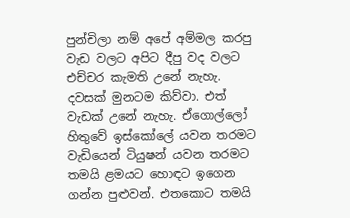පුන්චිලා නම් අපේ අම්මල කරපු වැඩ වලට අපිට දීපු වද වලට එච්චර කැමති උනේ නැහැ. දවසක් මුනටම කිව්වා. එත් වැඩක් උනේ නැහැ. ඒගොල්ලෝ හිතුවේ ඉස්කෝලේ යවන තරමට වැඩියෙන් ටියුෂන් යවන තරමට තමයි ළමයට හොඳට ඉගෙන ගන්න පුළුවන්. එතකොට තමයි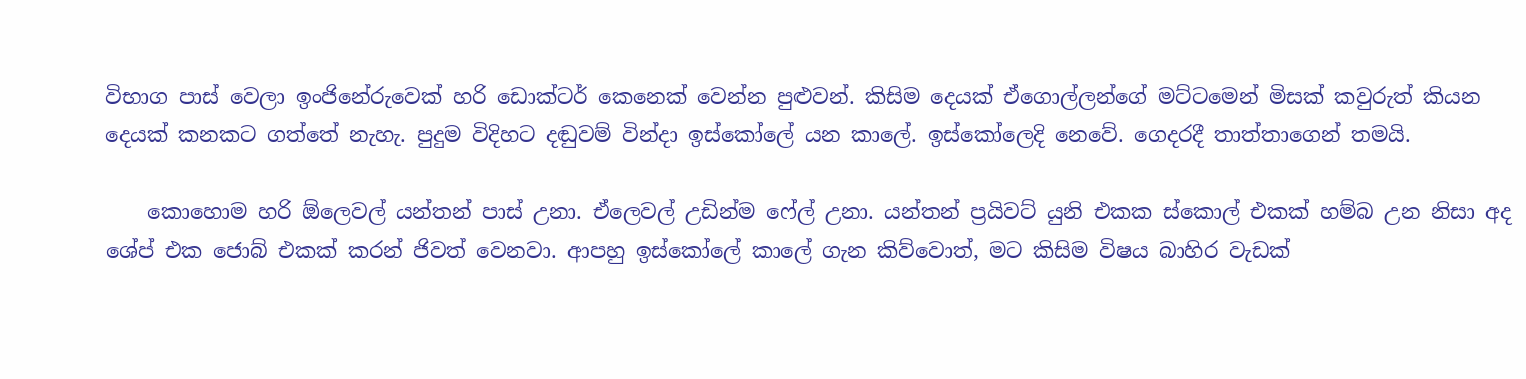විභාග පාස් වෙලා ඉංජිනේරුවෙක් හරි ඩොක්ටර් කෙනෙක් වෙන්න පුළුවන්. කිසිම දෙයක් ඒගොල්ලන්ගේ මට්ටමෙන් මිසක් කවුරුත් කියන දෙයක් කනකට ගත්තේ නැහැ. පුදුම විදිහට දඬුවම් වින්දා ඉස්කෝලේ යන කාලේ. ඉස්කෝලෙදි නෙවේ. ගෙදරදී තාත්තාගෙන් තමයි.

    කොහොම හරි ඕලෙවල් යන්තන් පාස් උනා. ඒලෙවල් උඩින්ම ෆේල් උනා. යන්තන් ප්‍රයිවට් යුනි එකක ස්කොල් එකක් හම්බ උන නිසා අද ශේප් එක ජොබ් එකක් කරන් ජිවත් වෙනවා. ආපහු ඉස්කෝලේ කාලේ ගැන කිව්වොත්, මට කිසිම විෂය බාහිර වැඩක්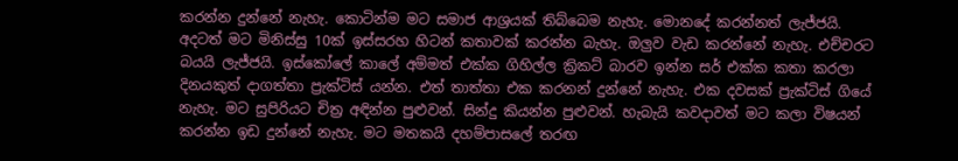කරන්න දුන්නේ නැහැ. කොටින්ම මට සමාජ ආශ්‍රයක් තිබ්බෙම නැහැ. මොනදේ කරන්නත් ලැජ්ජයි. අදටත් මට මිනිස්සු 10ක් ඉස්සරහ හිටන් කතාවක් කරන්න බැහැ. ඔලුව වැඩ කරන්නේ නැහැ. එච්චරට බයයි ලැජ්ජයි. ඉස්කෝලේ කාලේ අම්මත් එක්ක ගිහිල්ල ක්‍රිකට් බාරව ඉන්න සර් එක්ක කතා කරලා දිනයකුත් දාගත්තා ප්‍රැක්ටිස් යන්න. එත් තාත්තා එක කරනන් දුන්නේ නැහැ. එක දවසක් ප්‍රැක්ටිස් ගියේ නැහැ. මට සුපිරියට චිත්‍ර අඳින්න පුළුවන්. සින්දු කියන්න පුළුවන්. හැබැයි කවදාවත් මට කලා විෂයන් කරන්න ඉඩ දුන්නේ නැහැ. මට මතකයි දහම්පාසලේ තරඟ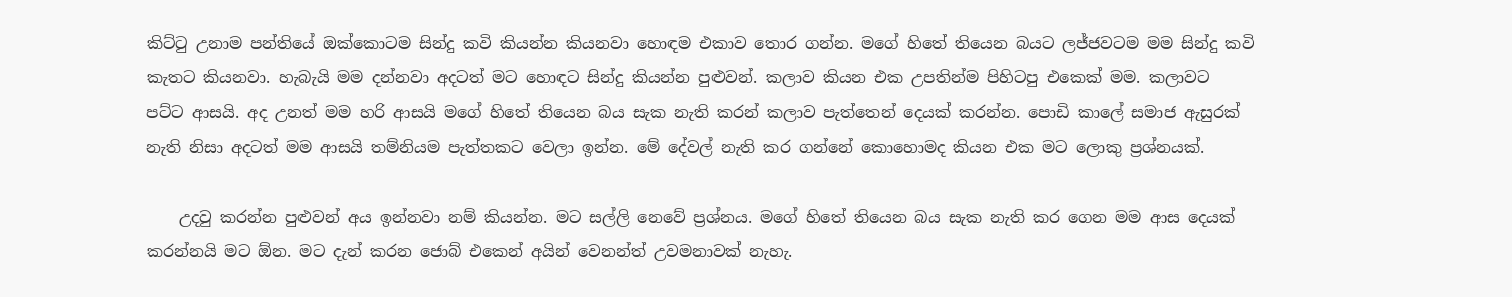කිට්ටු උනාම පන්තියේ ඔක්කොටම සින්දු කවි කියන්න කියනවා හොඳම එකාව තොර ගන්න. මගේ හිතේ තියෙන බයට ලජ්ජවටම මම සින්දු කවි කැතට කියනවා. හැබැයි මම දන්නවා අදටත් මට හොඳට සින්දු කියන්න පුළුවන්. කලාව කියන එක උපතින්ම පිහිටපු එකෙක් මම. කලාවට පට්ට ආසයි. අද උනත් මම හරි ආසයි මගේ හිතේ තියෙන බය සැක නැති කරන් කලාව පැත්තෙන් දෙයක් කරන්න. පොඩි කාලේ සමාජ ඇසුරක් නැති නිසා අදටත් මම ආසයි තම්නියම පැත්තකට වෙලා ඉන්න. මේ දේවල් නැති කර ගන්නේ කොහොමද කියන එක මට ලොකු ප්‍රශ්නයක්.

    උදවු කරන්න පුළුවන් අය ඉන්නවා නම් කියන්න. මට සල්ලි නෙවේ ප්‍රශ්නය. මගේ හිතේ තියෙන බය සැක නැති කර ගෙන මම ආස දෙයක් කරන්නයි මට ඕන. මට දැන් කරන ජොබ් එකෙන් අයින් වෙනන්ත් උවමනාවක් නැහැ.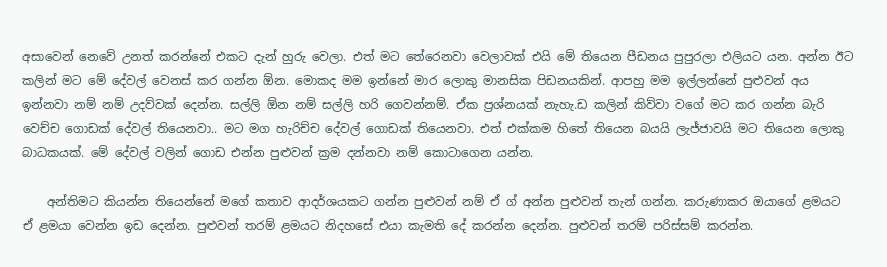අසාවෙන් නෙවේ උනත් කරන්නේ එකට දැන් හුරු වෙලා. එත් මට තේරෙනවා වෙලාවක් එයි මේ තියෙන පීඩනය පුපුරලා එලියට යන. අන්න ඊට කලින් මට මේ දේවල් වෙනස් කර ගන්න ඕන. මොකද මම ඉන්නේ මාර ලොකු මානසික පිඩනයකින්. ආපහු මම ඉල්ලන්නේ පුළුවන් අය ඉන්නවා නම් නම් උදව්වක් දෙන්න. සල්ලි ඕන නම් සල්ලි හරි ගෙවන්නම්. ඒක ප්‍රශ්නයක් නැහැ.ඩ කලින් කිව්වා වගේ මට කර ගන්න බැරි වෙච්ච ගොඩක් දේවල් තියෙනවා.. මට මග හැරිච්ච දේවල් ගොඩක් තියෙනවා. එත් එක්කම හිතේ තියෙන බයයි ලැජ්ජාවයි මට තියෙන ලොකු බාධකයක්. මේ දේවල් වලින් ගොඩ එන්න පුළුවන් ක්‍රම දන්නවා නම් කොටාගෙන යන්න.

    අන්තිමට කියන්න තියෙන්නේ මගේ කතාව ආදර්ශයකට ගන්න පුළුවන් නම් ඒ ග් අන්න පුළුවන් තැන් ගන්න. කරුණාකර ඔයාගේ ළමයට ඒ ළමයා වෙන්න ඉඩ දෙන්න. පුළුවන් තරම් ළමයට නිදහසේ එයා කැමති දේ කරන්න දෙන්න. පුළුවන් තරම් පරිස්සම් කරන්න.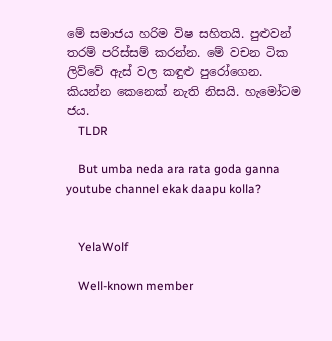මේ සමාජය හරිම විෂ සහිතයි. පුළුවන් තරම් පරිස්සම් කරන්න. මේ වචන ටික ලිව්වේ ඇස් වල කඳුළු පුරෝගෙන. කියන්න කෙනෙක් නැති නිසයි. හැමෝටම ජය.
    TLDR

    But umba neda ara rata goda ganna youtube channel ekak daapu kolla?


    YelaWolf

    Well-known member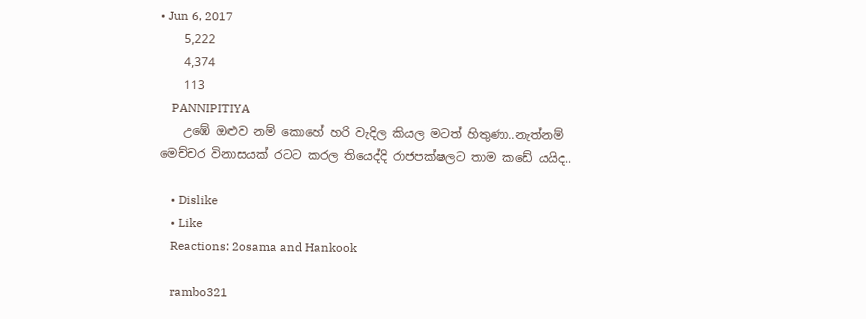• Jun 6, 2017
    5,222
    4,374
    113
    PANNIPITIYA
    උඹේ ඔළුව නම් කොහේ හරි වැදිල කියල මටත් හිතුණා..නැත්නම් මෙච්චර විනාසයක් රටට කරල තියෙද්දි රාජපක්ෂලට තාම කඩේ යයිද..

    • Dislike
    • Like
    Reactions: 2osama and Hankook

    rambo321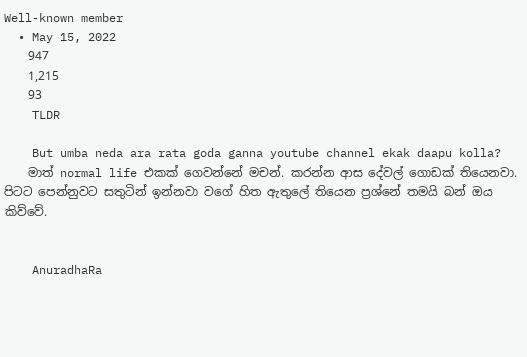Well-known member
  • May 15, 2022
    947
    1,215
    93
    TLDR

    But umba neda ara rata goda ganna youtube channel ekak daapu kolla?
    මාත් normal life එකක් ගෙවන්නේ මචන්. කරන්න ආස දේවල් ගොඩක් තියෙනවා. පිටට පෙන්නුවට සතුටින් ඉන්නවා වගේ හිත ඇතුලේ තියෙන ප්‍රශ්නේ තමයි බන් ඔය කිව්වේ.


    AnuradhaRa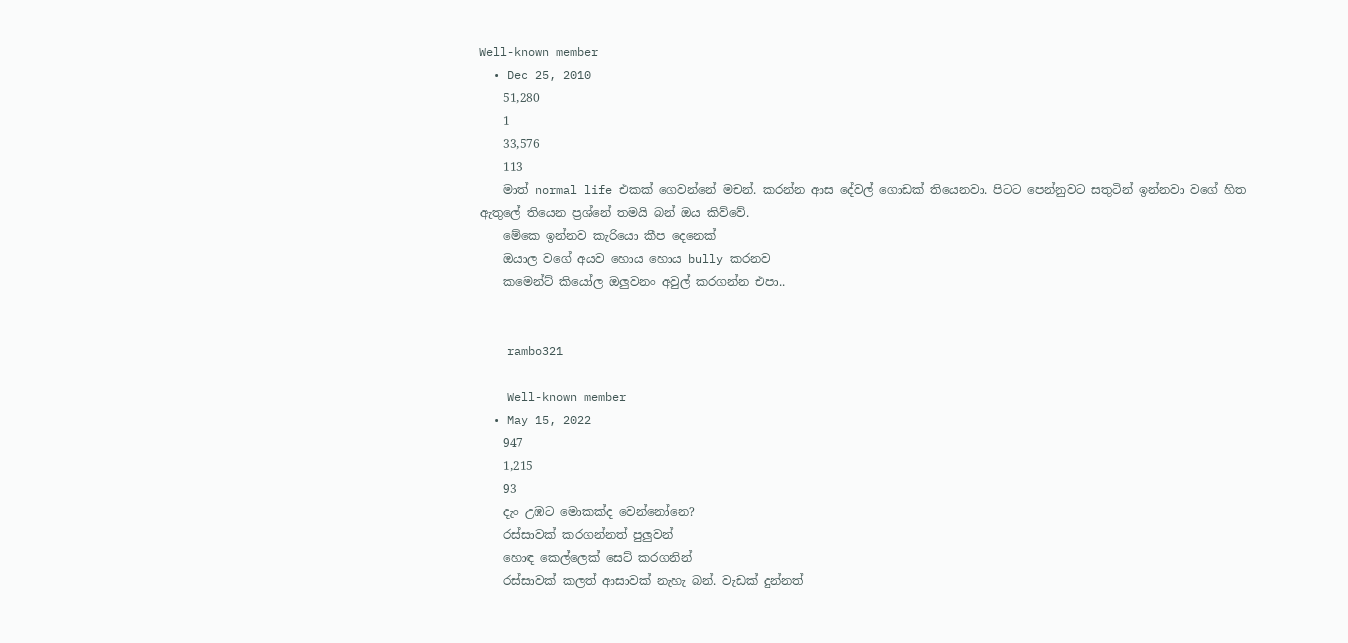Well-known member
  • Dec 25, 2010
    51,280
    1
    33,576
    113
    මාත් normal life එකක් ගෙවන්නේ මචන්. කරන්න ආස දේවල් ගොඩක් තියෙනවා. පිටට පෙන්නුවට සතුටින් ඉන්නවා වගේ හිත ඇතුලේ තියෙන ප්‍රශ්නේ තමයි බන් ඔය කිව්වේ.
    මේකෙ ඉන්නව කැරියො කීප දෙනෙක්
    ඔයාල වගේ අයව හොය හොය bully කරනව
    කමෙන්ට් කියෝල ඔලුවනං අවුල් කරගන්න එපා..


    rambo321

    Well-known member
  • May 15, 2022
    947
    1,215
    93
    දැං උඹට මොකක්ද වෙන්නෝනෙ?
    රස්සාවක් කරගන්නත් පුලුවන්
    හොඳ කෙල්ලෙක් සෙට් කරගනින්
    රස්සාවක් කලත් ආසාවක් නැහැ බන්. වැඩක් දුන්නත්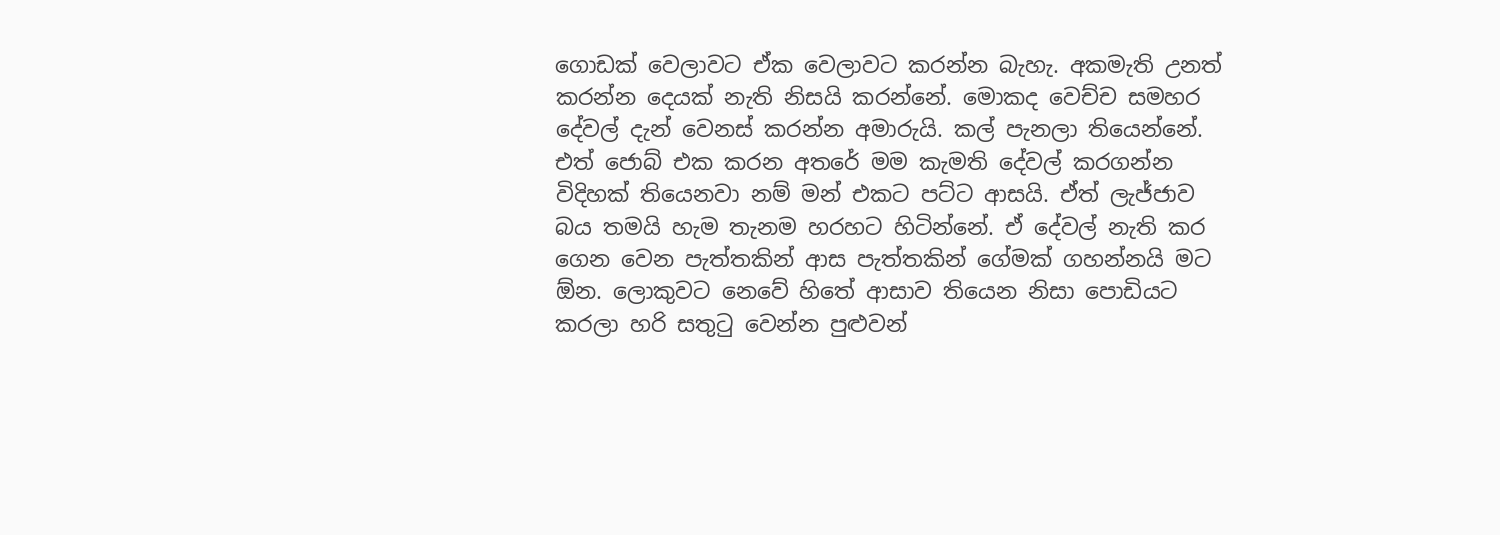ගොඩක් වෙලාවට ඒක වෙලාවට කරන්න බැහැ. අකමැති උනත් කරන්න දෙයක් නැති නිසයි කරන්නේ. මොකද වෙච්ච සමහර දේවල් දැන් වෙනස් කරන්න අමාරුයි. කල් පැනලා තියෙන්නේ. එත් ජොබ් එක කරන අතරේ මම කැමති දේවල් කරගන්න විදිහක් තියෙනවා නම් මන් එකට පට්ට ආසයි. ඒත් ලැජ්ජාව බය තමයි හැම තැනම හරහට හිටින්නේ. ඒ දේවල් නැති කර ගෙන වෙන පැත්තකින් ආස පැත්තකින් ගේමක් ගහන්නයි මට ඕන. ලොකුවට නෙවේ හිතේ ආසාව තියෙන නිසා පොඩියට කරලා හරි සතුටු වෙන්න පුළුවන්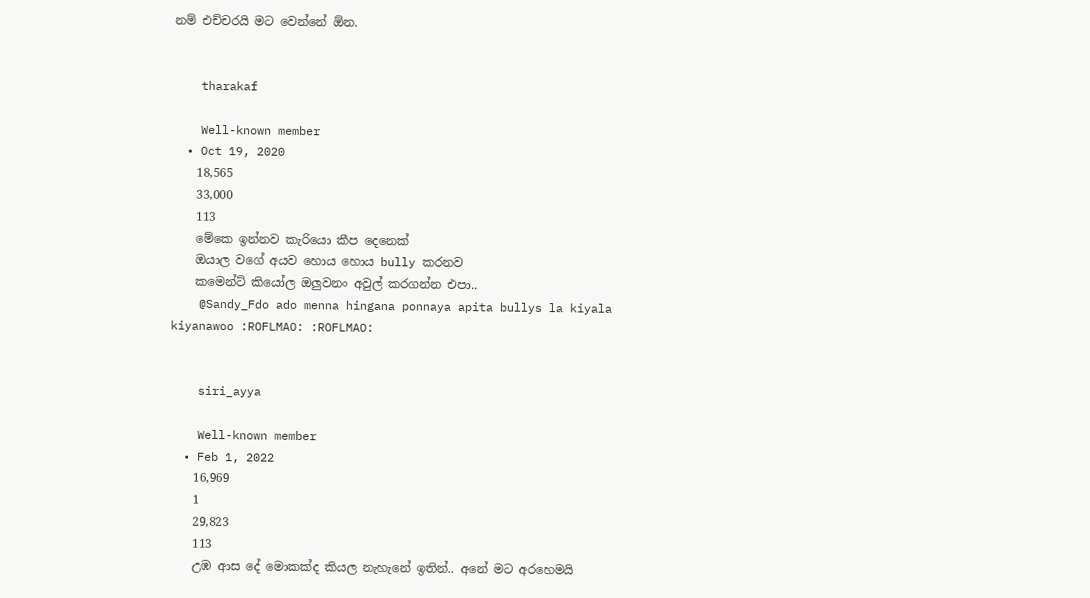නම් එච්චරයි මට වෙන්නේ ඕන.


    tharakaf

    Well-known member
  • Oct 19, 2020
    18,565
    33,000
    113
    මේකෙ ඉන්නව කැරියො කීප දෙනෙක්
    ඔයාල වගේ අයව හොය හොය bully කරනව
    කමෙන්ට් කියෝල ඔලුවනං අවුල් කරගන්න එපා..
    @Sandy_Fdo ado menna hingana ponnaya apita bullys la kiyala kiyanawoo :ROFLMAO: :ROFLMAO:


    siri_ayya

    Well-known member
  • Feb 1, 2022
    16,969
    1
    29,823
    113
    උඹ ආස දේ මොකක්ද කියල නැහැනේ ඉතින්.. අනේ මට අරහෙමයි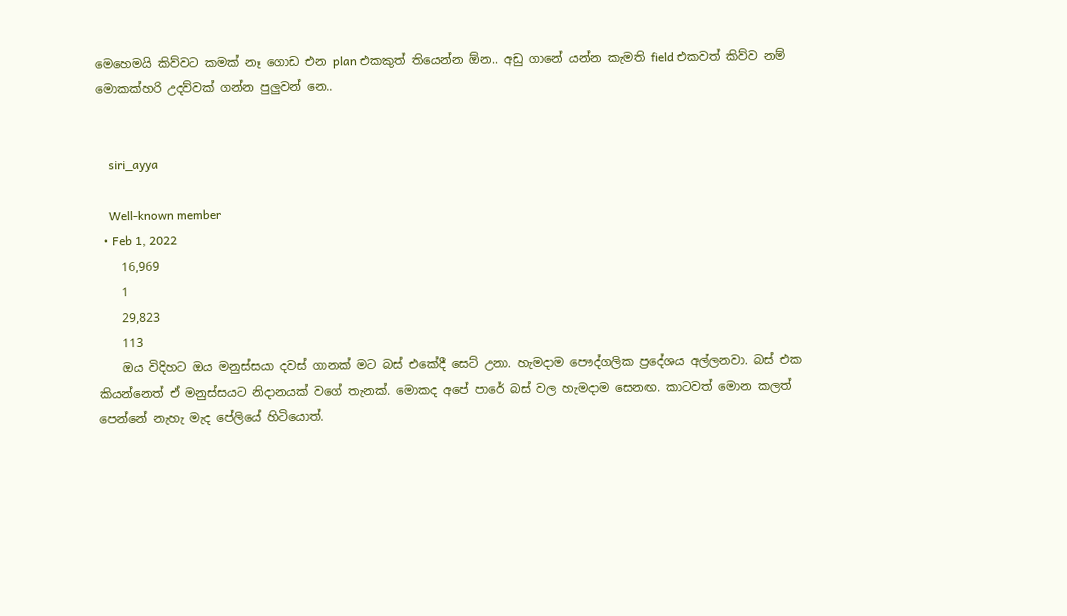මෙහෙමයි කිව්වට කමක් නෑ ගොඩ එන plan එකකුත් තියෙන්න ඕන.. අඩු ගානේ යන්න කැමති field එකවත් කිව්ව නම් මොකක්හරි උදව්වක් ගන්න පුලුවන් නෙ..


    siri_ayya

    Well-known member
  • Feb 1, 2022
    16,969
    1
    29,823
    113
    ඔය විදිහට ඔය මනුස්සයා දවස් ගානක් මට බස් එකේදී සෙට් උනා. හැමදාම පෞද්ගලික ප්‍රදේශය අල්ලනවා. බස් එක කියන්නෙත් ඒ මනුස්සයට නිදානයක් වගේ තැනක්. මොකද අපේ පාරේ බස් වල හැමදාම සෙනඟ. කාටවත් මොන කලත් පෙන්නේ නැහැ මැද පේලියේ හිටියොත්.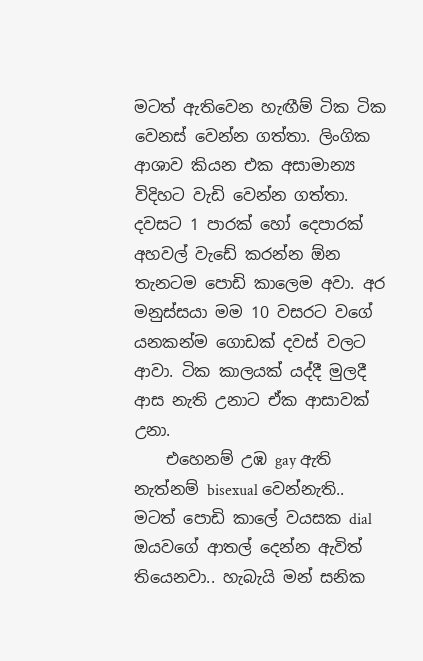මටත් ඇතිවෙන හැඟීම් ටික ටික වෙනස් වෙන්න ගත්තා. ලිංගික ආශාව කියන එක අසාමාන්‍ය විදිහට වැඩි වෙන්න ගත්තා. දවසට 1 පාරක් හෝ දෙපාරක් අහවල් වැඩේ කරන්න ඕන තැනටම පොඩි කාලෙම අවා. අර මනුස්සයා මම 10 වසරට වගේ යනකන්ම ගොඩක් දවස් වලට ආවා. ටික කාලයක් යද්දී මුලදී ආස නැති උනාට ඒක ආසාවක් උනා.
    එහෙනම් උඹ gay ඇති නැත්නම් bisexual වෙන්නැති.. මටත් පොඩි කාලේ වයසක dial ඔයවගේ ආතල් දෙන්න ඇවිත් තියෙනවා.. හැබැයි මන් සනික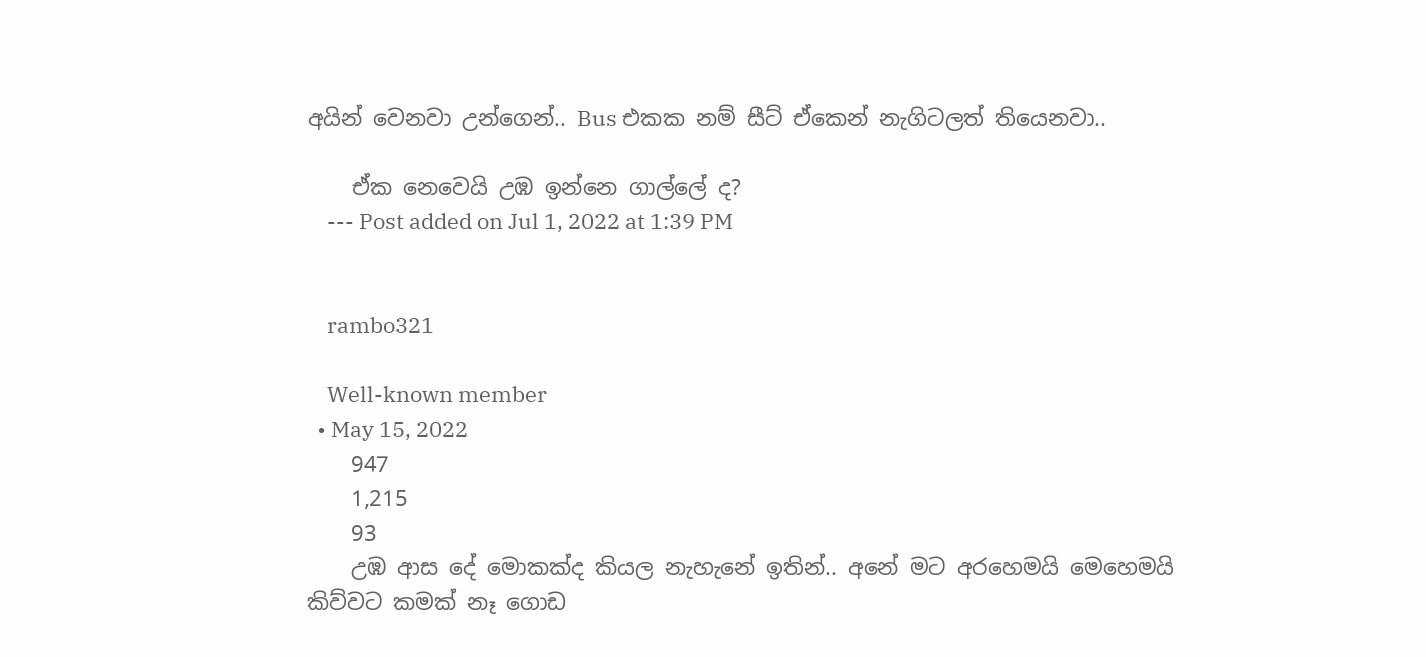අයින් වෙනවා උන්ගෙන්.. Bus එකක නම් සීට් ඒකෙන් නැගිටලත් තියෙනවා..

    ඒක නෙවෙයි උඹ ඉන්නෙ ගාල්ලේ ද?
    --- Post added on Jul 1, 2022 at 1:39 PM


    rambo321

    Well-known member
  • May 15, 2022
    947
    1,215
    93
    උඹ ආස දේ මොකක්ද කියල නැහැනේ ඉතින්.. අනේ මට අරහෙමයි මෙහෙමයි කිව්වට කමක් නෑ ගොඩ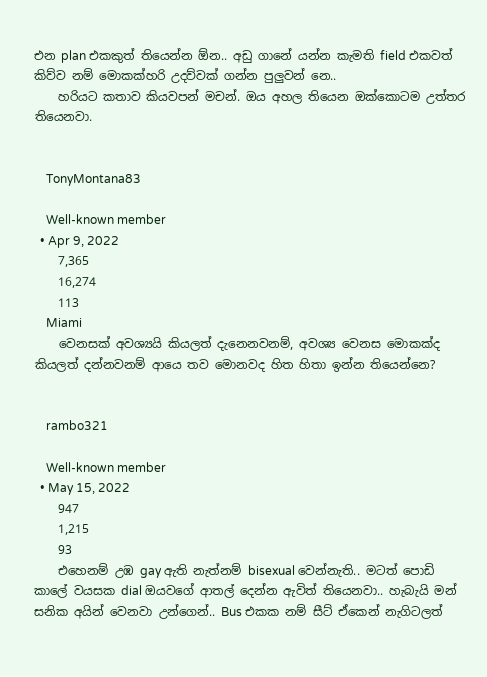එන plan එකකුත් තියෙන්න ඕන.. අඩු ගානේ යන්න කැමති field එකවත් කිව්ව නම් මොකක්හරි උදව්වක් ගන්න පුලුවන් නෙ..
    හරියට කතාව කියවපන් මචන්. ඔය අහල තියෙන ඔක්කොටම උත්තර තියෙනවා.


    TonyMontana83

    Well-known member
  • Apr 9, 2022
    7,365
    16,274
    113
    Miami
    වෙනසක් අවශ්‍යයි කියලත් දැනෙනවනම්, අවශ්‍ය වෙනස මොකක්ද කියලත් දන්නවනම් ආයෙ තව මොනවද හිත හිතා ඉන්න තියෙන්නෙ?


    rambo321

    Well-known member
  • May 15, 2022
    947
    1,215
    93
    එහෙනම් උඹ gay ඇති නැත්නම් bisexual වෙන්නැති.. මටත් පොඩි කාලේ වයසක dial ඔයවගේ ආතල් දෙන්න ඇවිත් තියෙනවා.. හැබැයි මන් සනික අයින් වෙනවා උන්ගෙන්.. Bus එකක නම් සීට් ඒකෙන් නැගිටලත්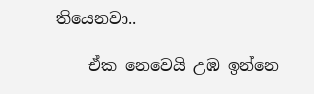තියෙනවා..

    ඒක නෙවෙයි උඹ ඉන්නෙ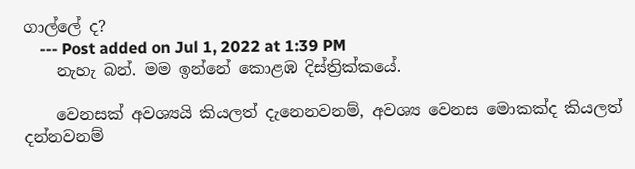ගාල්ලේ ද?
    --- Post added on Jul 1, 2022 at 1:39 PM
    නැහැ බන්. මම ඉන්නේ කොළඹ දිස්ත්‍රික්කයේ.

    වෙනසක් අවශ්‍යයි කියලත් දැනෙනවනම්, අවශ්‍ය වෙනස මොකක්ද කියලත් දන්නවනම්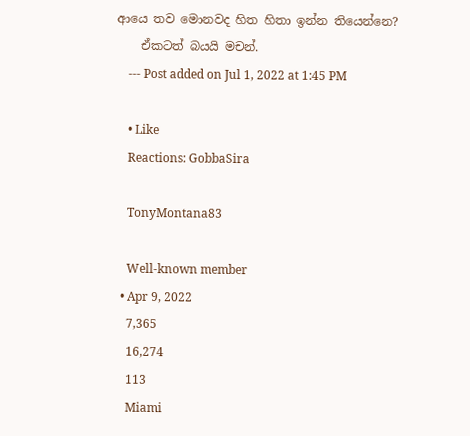ආයෙ තව මොනවද හිත හිතා ඉන්න තියෙන්නෙ?
    ඒකටත් බයයි මචන්.
    --- Post added on Jul 1, 2022 at 1:45 PM

    • Like
    Reactions: GobbaSira

    TonyMontana83

    Well-known member
  • Apr 9, 2022
    7,365
    16,274
    113
    Miami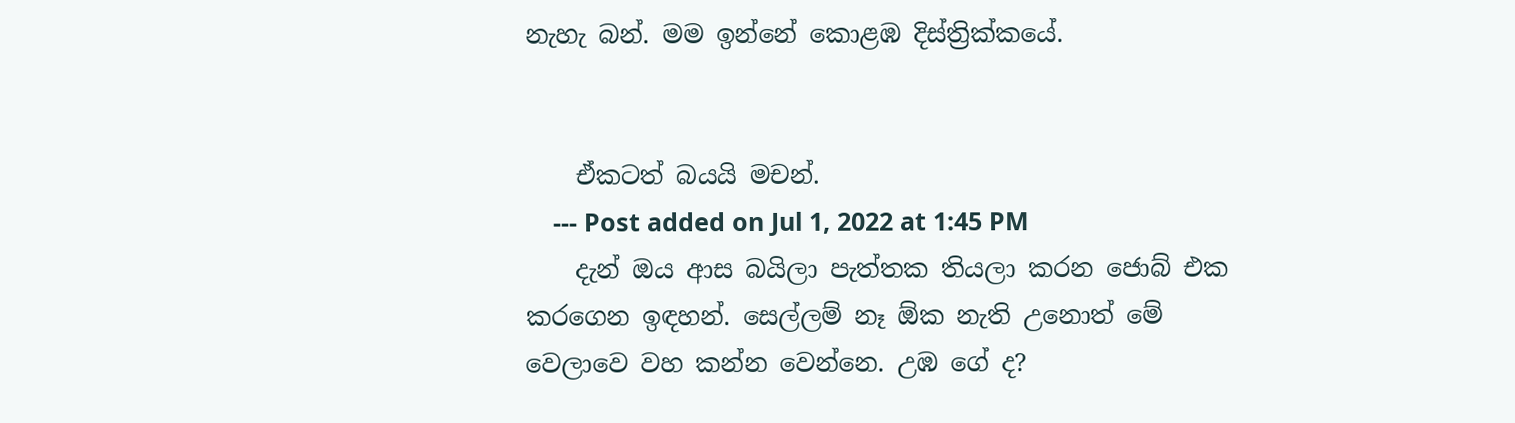නැහැ බන්. මම ඉන්නේ කොළඹ දිස්ත්‍රික්කයේ.


    ඒකටත් බයයි මචන්.
    --- Post added on Jul 1, 2022 at 1:45 PM
    දැන් ඔය ආස බයිලා පැත්තක තියලා කරන ජොබ් එක කරගෙන ඉඳහන්. සෙල්ලම් නෑ ඕක නැති උනොත් මේ වෙලාවෙ වහ කන්න වෙන්නෙ. උඹ ගේ ද?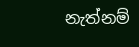නැත්නම්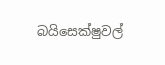බයිසෙක්ෂුවල්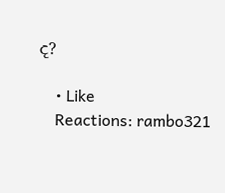ද?

    • Like
    Reactions: rambo321